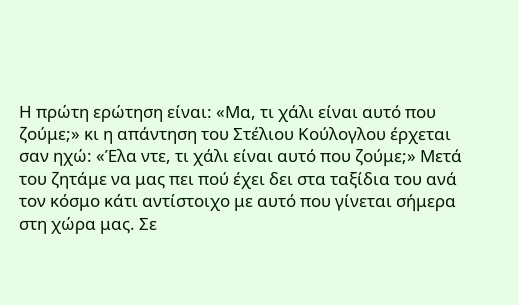Η πρώτη ερώτηση είναι: «Μα, τι χάλι είναι αυτό που ζούμε;» κι η απάντηση του Στέλιου Κούλογλου έρχεται σαν ηχώ: «Έλα ντε, τι χάλι είναι αυτό που ζούμε;» Μετά του ζητάμε να μας πει πού έχει δει στα ταξίδια του ανά τον κόσμο κάτι αντίστοιχο με αυτό που γίνεται σήμερα στη χώρα μας. Σε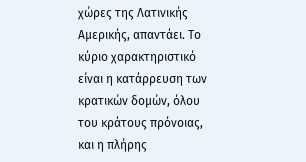χώρες της Λατινικής Αμερικής, απαντάει. Το κύριο χαρακτηριστικό είναι η κατάρρευση των κρατικών δομών, όλου του κράτους πρόνοιας, και η πλήρης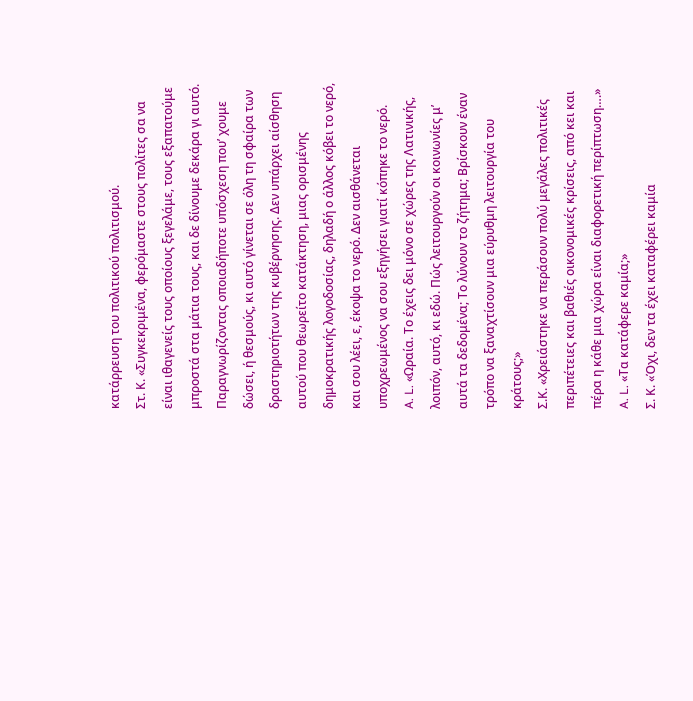κατάρρευση του πολιτικού πολιτισμού.
Στ. Κ. «Συγκεκριμένα, φερόμαστε στους πολίτες σα να είναι ιθαγενείς τους οποίους ξεγελάμε, τους εξαπατούμε μπροστά στα μάτια τους, και δε δίνουμε δεκάρα γι αυτό. Παραγνωρίζοντας οποιαδήποτε υπόσχεση που’ χουμε δώσει, ή θεσμούς, κι αυτό γίνεται σε όλη τη σφαίρα των δραστηριοτήτων της κυβέρνησης. Δεν υπάρχει αίσθηση αυτού που θεωρείτο κατάκτηση, μιας ορισμένης δημοκρατικής λογοδοσίας, δηλαδή ο άλλος κόβει το νερό, και σου λέει, ε, έκοψα το νερό. Δεν αισθάνεται υποχρεωμένος να σου εξηγήσει γιατί κόπηκε το νερό.
A. L. «Ωραία. Το έχεις δει μόνο σε χώρες της Λατινικής, λοιπόν, αυτό, κι εδώ. Πώς λειτουργούν οι κοινωνίες μ’ αυτά τα δεδομένα; Το λύνουν το ζήτημα; Βρίσκουν έναν τρόπο να ξαναχτίσουν μια εύρυθμη λειτουργία του κράτους;»
Σ.Κ. «Χρειάστηκε να περάσουν πολύ μεγάλες πολιτικές περιπέτειες και βαθιές οικονομικές κρίσεις, από κει και πέρα η κάθε μια χώρα είναι διαφορετική περίπτωση….»
A. L. «Τα κατάφερε καμία;»
Σ. Κ. «Όχι, δεν τα έχει καταφέρει καμία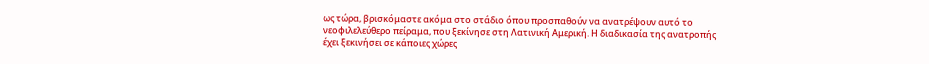ως τώρα, βρισκόμαστε ακόμα στο στάδιο όπου προσπαθούν να ανατρέψουν αυτό το νεοφιλελεύθερο πείραμα, που ξεκίνησε στη Λατινική Αμερική. Η διαδικασία της ανατροπής έχει ξεκινήσει σε κάποιες χώρες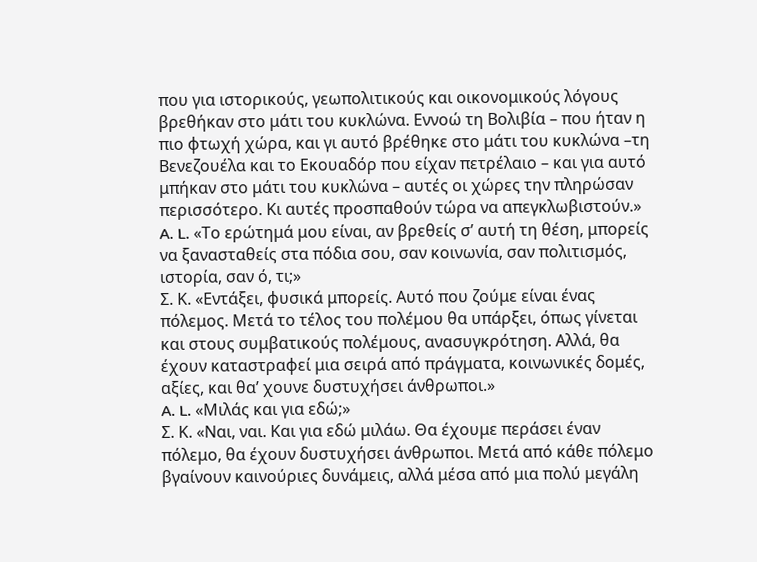που για ιστορικούς, γεωπολιτικούς και οικονομικούς λόγους βρεθήκαν στο μάτι του κυκλώνα. Εννοώ τη Βολιβία – που ήταν η πιο φτωχή χώρα, και γι αυτό βρέθηκε στο μάτι του κυκλώνα –τη Βενεζουέλα και το Εκουαδόρ που είχαν πετρέλαιο – και για αυτό μπήκαν στο μάτι του κυκλώνα – αυτές οι χώρες την πληρώσαν περισσότερο. Κι αυτές προσπαθούν τώρα να απεγκλωβιστούν.»
A. L. «Το ερώτημά μου είναι, αν βρεθείς σ’ αυτή τη θέση, μπορείς να ξανασταθείς στα πόδια σου, σαν κοινωνία, σαν πολιτισμός, ιστορία, σαν ό, τι;»
Σ. Κ. «Εντάξει, φυσικά μπορείς. Αυτό που ζούμε είναι ένας πόλεμος. Μετά το τέλος του πολέμου θα υπάρξει, όπως γίνεται και στους συμβατικούς πολέμους, ανασυγκρότηση. Αλλά, θα έχουν καταστραφεί μια σειρά από πράγματα, κοινωνικές δομές, αξίες, και θα’ χουνε δυστυχήσει άνθρωποι.»
A. L. «Μιλάς και για εδώ;»
Σ. Κ. «Ναι, ναι. Και για εδώ μιλάω. Θα έχουμε περάσει έναν πόλεμο, θα έχουν δυστυχήσει άνθρωποι. Μετά από κάθε πόλεμο βγαίνουν καινούριες δυνάμεις, αλλά μέσα από μια πολύ μεγάλη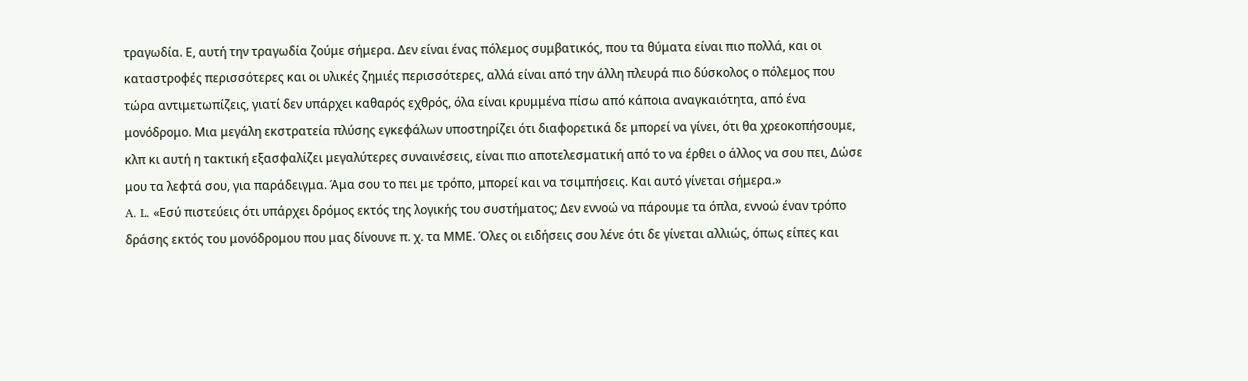τραγωδία. Ε, αυτή την τραγωδία ζούμε σήμερα. Δεν είναι ένας πόλεμος συμβατικός, που τα θύματα είναι πιο πολλά, και οι καταστροφές περισσότερες και οι υλικές ζημιές περισσότερες, αλλά είναι από την άλλη πλευρά πιο δύσκολος ο πόλεμος που τώρα αντιμετωπίζεις, γιατί δεν υπάρχει καθαρός εχθρός, όλα είναι κρυμμένα πίσω από κάποια αναγκαιότητα, από ένα μονόδρομο. Μια μεγάλη εκστρατεία πλύσης εγκεφάλων υποστηρίζει ότι διαφορετικά δε μπορεί να γίνει, ότι θα χρεοκοπήσουμε, κλπ κι αυτή η τακτική εξασφαλίζει μεγαλύτερες συναινέσεις, είναι πιο αποτελεσματική από το να έρθει ο άλλος να σου πει, Δώσε μου τα λεφτά σου, για παράδειγμα. Άμα σου το πει με τρόπο, μπορεί και να τσιμπήσεις. Και αυτό γίνεται σήμερα.»
A. L. «Εσύ πιστεύεις ότι υπάρχει δρόμος εκτός της λογικής του συστήματος; Δεν εννοώ να πάρουμε τα όπλα, εννοώ έναν τρόπο δράσης εκτός του μονόδρομου που μας δίνουνε π. χ. τα ΜΜΕ. Όλες οι ειδήσεις σου λένε ότι δε γίνεται αλλιώς, όπως είπες και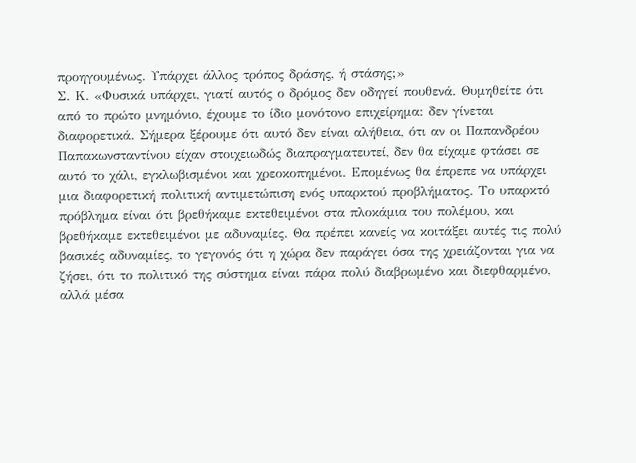προηγουμένως. Υπάρχει άλλος τρόπος δράσης, ή στάσης;»
Σ. Κ. «Φυσικά υπάρχει, γιατί αυτός ο δρόμος δεν οδηγεί πουθενά. Θυμηθείτε ότι από το πρώτο μνημόνιο, έχουμε το ίδιο μονότονο επιχείρημα: δεν γίνεται διαφορετικά. Σήμερα ξέρουμε ότι αυτό δεν είναι αλήθεια, ότι αν οι Παπανδρέου Παπακωνσταντίνου είχαν στοιχειωδώς διαπραγματευτεί, δεν θα είχαμε φτάσει σε αυτό το χάλι, εγκλωβισμένοι και χρεοκοπημένοι. Επομένως θα έπρεπε να υπάρχει μια διαφορετική πολιτική αντιμετώπιση ενός υπαρκτού προβλήματος. Το υπαρκτό πρόβλημα είναι ότι βρεθήκαμε εκτεθειμένοι στα πλοκάμια του πολέμου, και βρεθήκαμε εκτεθειμένοι με αδυναμίες. Θα πρέπει κανείς να κοιτάξει αυτές τις πολύ βασικές αδυναμίες, το γεγονός ότι η χώρα δεν παράγει όσα της χρειάζονται για να ζήσει, ότι το πολιτικό της σύστημα είναι πάρα πολύ διαβρωμένο και διεφθαρμένο, αλλά μέσα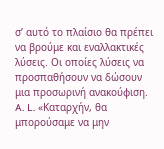σ’ αυτό το πλαίσιο θα πρέπει να βρούμε και εναλλακτικές λύσεις. Οι οποίες λύσεις να προσπαθήσουν να δώσουν μια προσωρινή ανακούφιση.
A. L. «Καταρχήν, θα μπορούσαμε να μην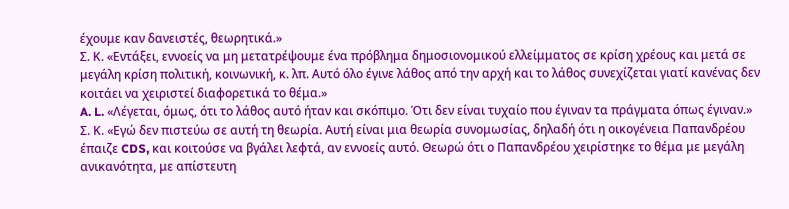έχουμε καν δανειστές, θεωρητικά.»
Σ. Κ. «Εντάξει, εννοείς να μη μετατρέψουμε ένα πρόβλημα δημοσιονομικού ελλείμματος σε κρίση χρέους και μετά σε μεγάλη κρίση πολιτική, κοινωνική, κ. λπ. Αυτό όλο έγινε λάθος από την αρχή και το λάθος συνεχίζεται γιατί κανένας δεν κοιτάει να χειριστεί διαφορετικά το θέμα.»
A. L. «Λέγεται, όμως, ότι το λάθος αυτό ήταν και σκόπιμο. Ότι δεν είναι τυχαίο που έγιναν τα πράγματα όπως έγιναν.»
Σ. Κ. «Εγώ δεν πιστεύω σε αυτή τη θεωρία. Αυτή είναι μια θεωρία συνομωσίας, δηλαδή ότι η οικογένεια Παπανδρέου έπαιζε CDS, και κοιτούσε να βγάλει λεφτά, αν εννοείς αυτό. Θεωρώ ότι ο Παπανδρέου χειρίστηκε το θέμα με μεγάλη ανικανότητα, με απίστευτη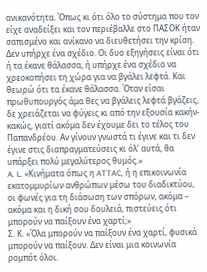ανικανότητα. Όπως κι ότι όλο το σύστημα που τον είχε αναδείξει και τον περιέβαλλε στο ΠΑΣΟΚ ήταν σαπισμένο και ανίκανο να διευθετήσει την κρίση. Δεν υπήρχε ένα σχέδιο. Οι δυο εξηγήσεις είναι ότι ή τα έκανε θάλασσα, ή υπήρχε ένα σχέδιο να χρεοκοπήσει τη χώρα για να βγάλει λεφτά. Και θεωρώ ότι τα έκανε θάλασσα. Όταν είσαι πρωθυπουργός άμα θες να βγάλεις λεφτά βγάζεις, δε χρειάζεται να φύγεις κι από την εξουσία κακήν-κακώς, γιατί ακόμα δεν έχουμε δει το τέλος του Παπανδρέου. Αν γίνουν γνωστά τι έγινε και τι δεν έγινε στις διαπραγματεύσεις κι όλ’ αυτά, θα υπάρξει πολύ μεγαλύτερος θυμός.»
A. L. «Κινήματα όπως η ATTAC, ή η επικοινωνία εκατομμυρίων ανθρώπων μέσω του διαδικτύου, οι φωνές για τη διάσωση των σπόρων, ακόμα – ακόμα και η δική σου δουλειά, πιστεύεις ότι μπορούν να παίξουν ένα χαρτί;»
Σ. Κ. «Όλα μπορούν να παίξουν ένα χαρτί, φυσικά μπορούν να παίξουν. Δεν είναι μια κοινωνία ρομπότ όλοι.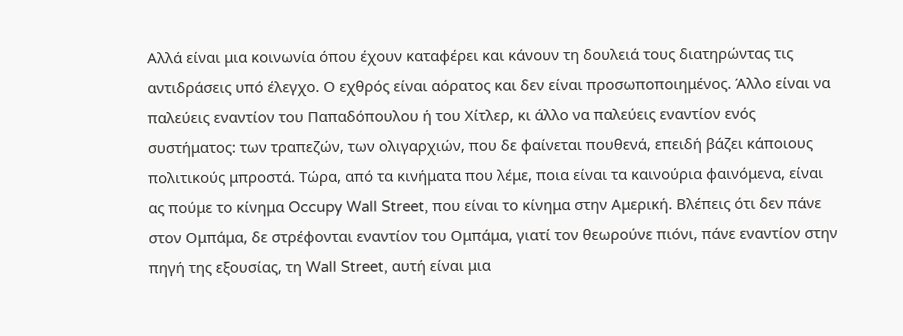Αλλά είναι μια κοινωνία όπου έχουν καταφέρει και κάνουν τη δουλειά τους διατηρώντας τις αντιδράσεις υπό έλεγχο. Ο εχθρός είναι αόρατος και δεν είναι προσωποποιημένος. Άλλο είναι να παλεύεις εναντίον του Παπαδόπουλου ή του Χίτλερ, κι άλλο να παλεύεις εναντίον ενός συστήματος: των τραπεζών, των ολιγαρχιών, που δε φαίνεται πουθενά, επειδή βάζει κάποιους πολιτικούς μπροστά. Τώρα, από τα κινήματα που λέμε, ποια είναι τα καινούρια φαινόμενα, είναι ας πούμε το κίνημα Occupy Wall Street, που είναι το κίνημα στην Αμερική. Βλέπεις ότι δεν πάνε στον Ομπάμα, δε στρέφονται εναντίον του Ομπάμα, γιατί τον θεωρούνε πιόνι, πάνε εναντίον στην πηγή της εξουσίας, τη Wall Street, αυτή είναι μια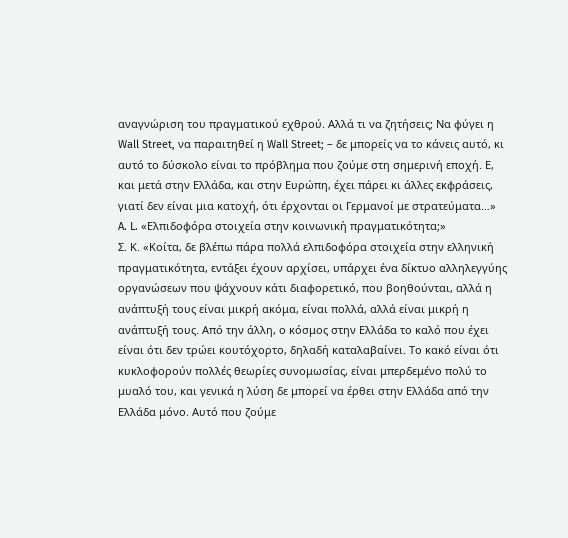αναγνώριση του πραγματικού εχθρού. Αλλά τι να ζητήσεις; Να φύγει η Wall Street, να παραιτηθεί η Wall Street; – δε μπορείς να το κάνεις αυτό, κι αυτό το δύσκολο είναι το πρόβλημα που ζούμε στη σημερινή εποχή. Ε, και μετά στην Ελλάδα, και στην Ευρώπη, έχει πάρει κι άλλες εκφράσεις, γιατί δεν είναι μια κατοχή, ότι έρχονται οι Γερμανοί με στρατεύματα…»
A. L. «Ελπιδοφόρα στοιχεία στην κοινωνική πραγματικότητα;»
Σ. Κ. «Κοίτα, δε βλέπω πάρα πολλά ελπιδοφόρα στοιχεία στην ελληνική πραγματικότητα, εντάξει έχουν αρχίσει, υπάρχει ένα δίκτυο αλληλεγγύης οργανώσεων που ψάχνουν κάτι διαφορετικό, που βοηθούνται, αλλά η ανάπτυξή τους είναι μικρή ακόμα, είναι πολλά, αλλά είναι μικρή η ανάπτυξή τους. Από την άλλη, ο κόσμος στην Ελλάδα το καλό που έχει είναι ότι δεν τρώει κουτόχορτο, δηλαδή καταλαβαίνει. Το κακό είναι ότι κυκλοφορούν πολλές θεωρίες συνομωσίας, είναι μπερδεμένο πολύ το μυαλό του, και γενικά η λύση δε μπορεί να έρθει στην Ελλάδα από την Ελλάδα μόνο. Αυτό που ζούμε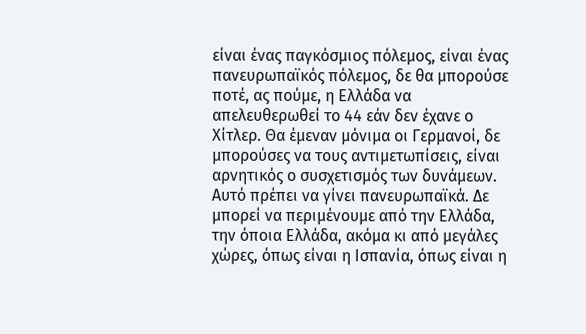είναι ένας παγκόσμιος πόλεμος, είναι ένας πανευρωπαϊκός πόλεμος, δε θα μπορούσε ποτέ, ας πούμε, η Ελλάδα να απελευθερωθεί το 44 εάν δεν έχανε ο Χίτλερ. Θα έμεναν μόνιμα οι Γερμανοί, δε μπορούσες να τους αντιμετωπίσεις, είναι αρνητικός ο συσχετισμός των δυνάμεων. Αυτό πρέπει να γίνει πανευρωπαϊκά. Δε μπορεί να περιμένουμε από την Ελλάδα, την όποια Ελλάδα, ακόμα κι από μεγάλες χώρες, όπως είναι η Ισπανία, όπως είναι η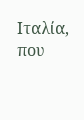Ιταλία, που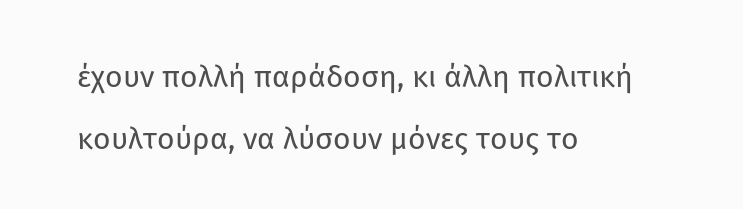έχουν πολλή παράδοση, κι άλλη πολιτική κουλτούρα, να λύσουν μόνες τους το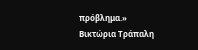πρόβλημα.»
Βικτώρια Τράπαλη